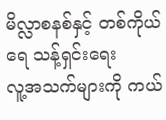မိလ္လာစနစ်နှင့် တစ်ကိုယ်ရေ သန့်ရှင်းရေး
လူ့အသက်များကို ကယ်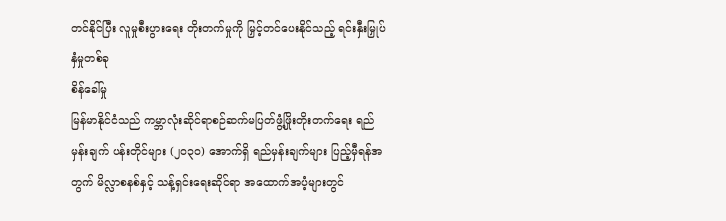တင်နိုင်ပြီး လူမှုစီးပွားရေး တိုးတက်မှုကို မြှင့်တင်ပေးနိုင်သည့် ရင်းနှီးမြှုပ်နှံမှုတစ်ခု
စိန်ခေါ်မှု
မြန်မာနိုင်ငံသည် ကမ္ဘာလုံးဆိုင်ရာစဉ်ဆက်မပြတ်ဖွံ့ဖြိုးတိုးတက်ရေး ရည်မှန်းချက် ပန်းတိုင်များ (၂၀၃၀) အောက်ရှိ ရည်မှန်းချက်များ ပြည့်မှီရန်အတွက် မိလ္လာစနစ်နှင့် သန့်ရှင်းရေးဆိုင်ရာ အထောက်အပံ့များတွင်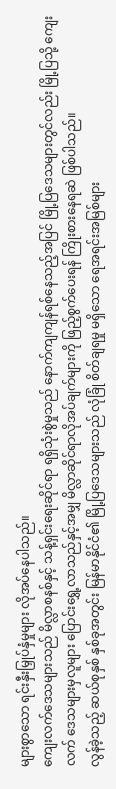များစွာသော ရင်းနှီးမြှုပ်နှံမှုများ လိုအပ်နေပါသည်။
ကျေးလက်ဒေသများသည် မိလ္လာစနစ်နှင့် သန့်ရှင်းရေးဆိုင်ရာ ရရှိသုံးစွဲမှုသည် နောက်ကျကျန်ရစ်နေသည့်အပြင် မြို့ပြဒေသများတွင်လည်း မြို့ပြသို့ ကျေးလက် ဒေသများမှလူများ ပြောင်းရွှေ့လာသည်နှင့်အမျှ မိလ္လာဆိုင်ရာလိုအပ်ချက်များကို ဖြည့်စွက်ပေးရန် ကြိုးစားနေရဆဲ ဖြစ်ပါသည်။
လွန်ခဲ့သည့် ဆယ်စုနှစ် နှစ်ခုအတွင်း မြန်မာနိုင်ငံ၏ မြို့ပြဒေသများသည် လုံခြုံ စိတ်ချရမှု မရှိသော ရေအရင်းအမြစ်များ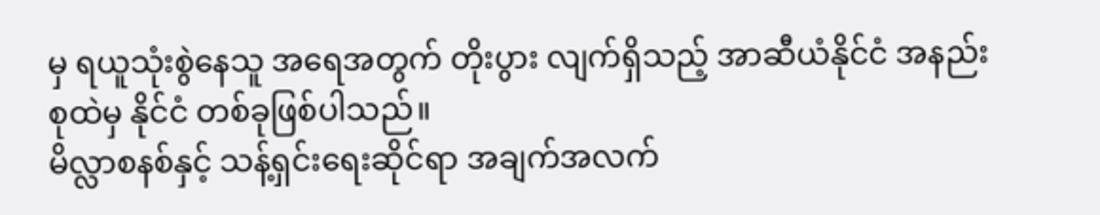မှ ရယူသုံးစွဲနေသူ အရေအတွက် တိုးပွား လျက်ရှိသည့် အာဆီယံနိုင်ငံ အနည်းစုထဲမှ နိုင်ငံ တစ်ခုဖြစ်ပါသည်။
မိလ္လာစနစ်နှင့် သန့်ရှင်းရေးဆိုင်ရာ အချက်အလက်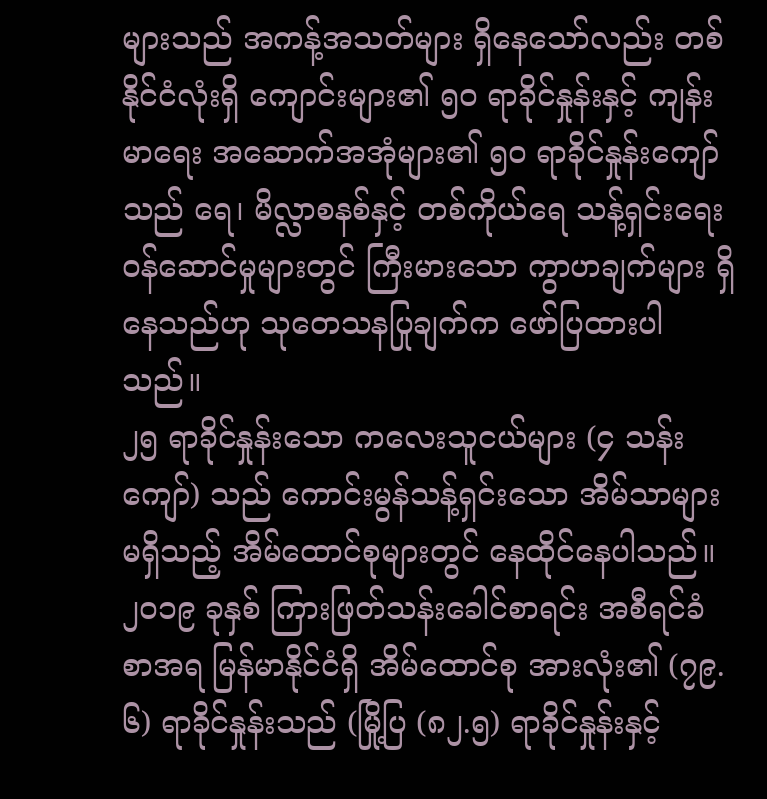များသည် အကန့်အသတ်များ ရှိနေသော်လည်း တစ်နိုင်ငံလုံးရှိ ကျောင်းများ၏ ၅၀ ရာခိုင်နှုန်းနှင့် ကျန်းမာရေး အဆောက်အအုံများ၏ ၅၀ ရာခိုင်နှုန်းကျော်သည် ရေ၊ မိလ္လာစနစ်နှင့် တစ်ကိုယ်ရေ သန့်ရှင်းရေး ၀န်ဆောင်မှုများတွင် ကြီးမားသော ကွာဟချက်များ ရှိနေသည်ဟု သုတေသနပြုချက်က ဖော်ပြထားပါသည်။
၂၅ ရာခိုင်နှုန်းသော ကလေးသူငယ်များ (၄ သန်းကျော်) သည် ကောင်းမွန်သန့်ရှင်းသော အိမ်သာများမရှိသည့် အိမ်ထောင်စုများတွင် နေထိုင်နေပါသည်။
၂၀၁၉ ခုနှစ် ကြားဖြတ်သန်းခေါင်စာရင်း အစီရင်ခံစာအရ မြန်မာနိုင်ငံရှိ အိမ်ထောင်စု အားလုံး၏ (၇၉.၆) ရာခိုင်နှုန်းသည် (မြို့ပြ (၈၂.၅) ရာခိုင်နှုန်းနှင့်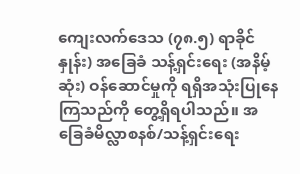ကျေးလက်ဒေသ (၇၈.၅) ရာခိုင်နှုန်း) အခြေခံ သန့်ရှင်းရေး (အနိမ့်ဆုံး) ဝန်ဆောင်မှုကို ရရှိအသုံးပြုနေ ကြသည်ကို တွေ့ရှိရပါသည်။ အခြေခံမိလ္လာစနစ်/သန့်ရှင်းရေး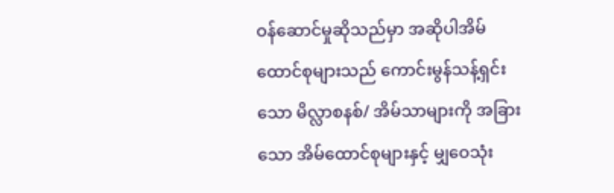ဝန်ဆောင်မှုဆိုသည်မှာ အဆိုပါအိမ်ထောင်စုများသည် ကောင်းမွန်သန့်ရှင်းသော မိလ္လာစနစ်/ အိမ်သာများကို အခြားသော အိမ်ထောင်စုများနှင့် မျှဝေသုံး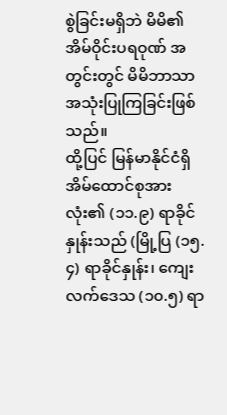စွဲခြင်းမရှိဘဲ မိမိ၏အိမ်ဝိုင်းပရဝုဏ် အတွင်းတွင် မိမိဘာသာ အသုံးပြုကြခြင်းဖြစ်သည်။
ထို့ပြင် မြန်မာနိုင်ငံရှိ အိမ်ထောင်စုအားလုံး၏ (၁၁.၉) ရာခိုင်နှုန်းသည် (မြို့ပြ (၁၅.၄) ရာခိုင်နှုန်း၊ ကျေးလက်ဒေသ (၁၀.၅) ရာ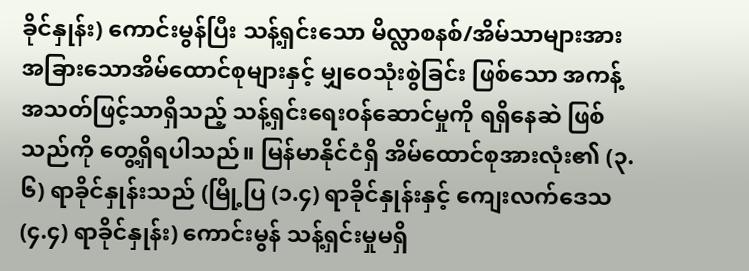ခိုင်နှုန်း) ကောင်းမွန်ပြီး သန့်ရှင်းသော မိလ္လာစနစ်/အိမ်သာများအား အခြားသောအိမ်ထောင်စုများနှင့် မျှဝေသုံးစွဲခြင်း ဖြစ်သော အကန့်အသတ်ဖြင့်သာရှိသည့် သန့်ရှင်းရေး၀န်ဆောင်မှုကို ရရှိနေဆဲ ဖြစ်သည်ကို တွေ့ရှိရပါသည်။ မြန်မာနိုင်ငံရှိ အိမ်ထောင်စုအားလုံး၏ (၃.၆) ရာခိုင်နှုန်းသည် (မြို့ပြ (၁.၄) ရာခိုင်နှုန်းနှင့် ကျေးလက်ဒေသ (၄.၄) ရာခိုင်နှုန်း) ကောင်းမွန် သန့်ရှင်းမှုမရှိ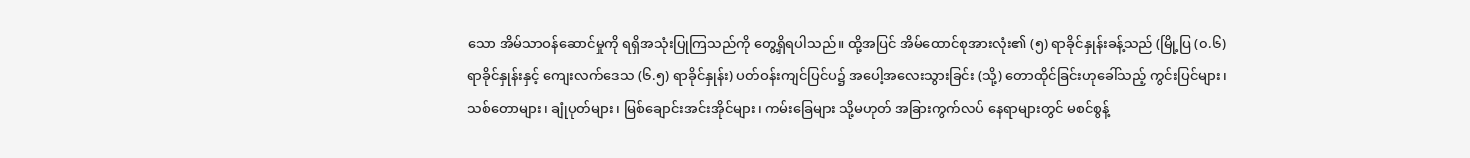သော အိမ်သာဝန်ဆောင်မှုကို ရရှိအသုံးပြုကြသည်ကို တွေ့ရှိရပါသည်။ ထို့အပြင် အိမ်ထောင်စုအားလုံး၏ (၅) ရာခိုင်နှုန်းခန့်သည် (မြို့ပြ (၀.၆) ရာခိုင်နှုန်းနှင့် ကျေးလက်ဒေသ (၆.၅) ရာခိုင်နှုန်း) ပတ်ဝန်းကျင်ပြင်ပ၌ အပေါ့အလေးသွားခြင်း (သို့) တောထိုင်ခြင်းဟုခေါ်သည့် ကွင်းပြင်များ၊ သစ်တောများ၊ ချုံပုတ်များ၊ မြစ်ချောင်းအင်းအိုင်များ၊ ကမ်းခြေများ သို့မဟုတ် အခြားကွက်လပ် နေရာများတွင် မစင်စွန့်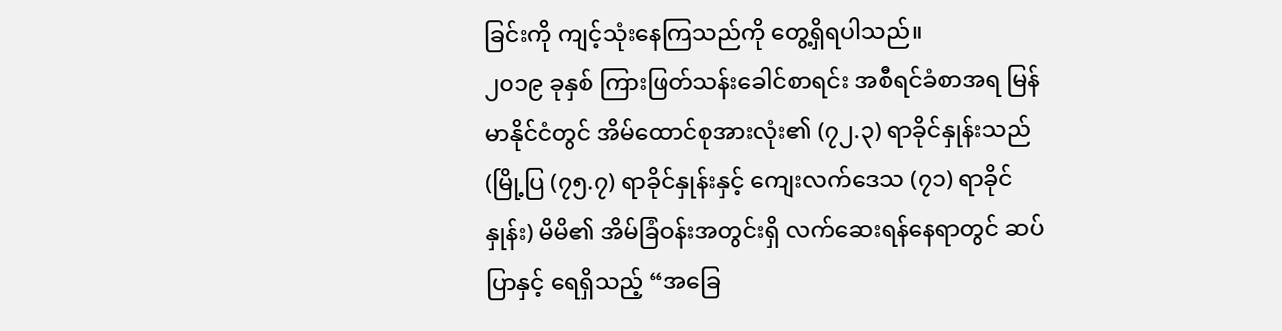ခြင်းကို ကျင့်သုံးနေကြသည်ကို တွေ့ရှိရပါသည်။
၂၀၁၉ ခုနှစ် ကြားဖြတ်သန်းခေါင်စာရင်း အစီရင်ခံစာအရ မြန်မာနိုင်ငံတွင် အိမ်ထောင်စုအားလုံး၏ (၇၂.၃) ရာခိုင်နှုန်းသည် (မြို့ပြ (၇၅.၇) ရာခိုင်နှုန်းနှင့် ကျေးလက်ဒေသ (၇၁) ရာခိုင်နှုန်း) မိမိ၏ အိမ်ခြံဝန်းအတွင်းရှိ လက်ဆေးရန်နေရာတွင် ဆပ်ပြာနှင့် ရေရှိသည့် “အခြေ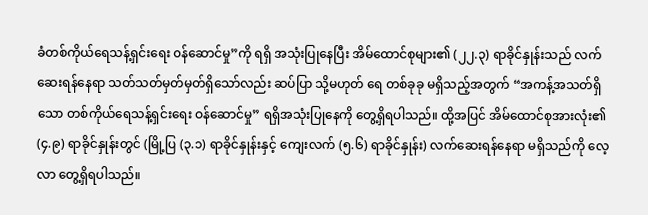ခံတစ်ကိုယ်ရေသန့်ရှင်းရေး ၀န်ဆောင်မှု”ကို ရရှိ အသုံးပြုနေပြီး အိမ်ထောင်စုများ၏ (၂၂.၃) ရာခိုင်နှုန်းသည် လက်ဆေးရန်နေရာ သတ်သတ်မှတ်မှတ်ရှိသော်လည်း ဆပ်ပြာ သို့မဟုတ် ရေ တစ်ခုခု မရှိသည့်အတွက် “အကန့်အသတ်ရှိသော တစ်ကိုယ်ရေသန့်ရှင်းရေး ဝန်ဆောင်မှု” ရရှိအသုံးပြုနေကို တွေ့ရှိရပါသည်။ ထို့အပြင် အိမ်ထောင်စုအားလုံး၏ (၄.၉) ရာခိုင်နှုန်းတွင် (မြို့ပြ (၃.၁) ရာခိုင်နှုန်းနှင့် ကျေးလက် (၅.၆) ရာခိုင်နှုန်း) လက်ဆေးရန်နေရာ မရှိသည်ကို လေ့လာ တွေ့ရှိရပါသည်။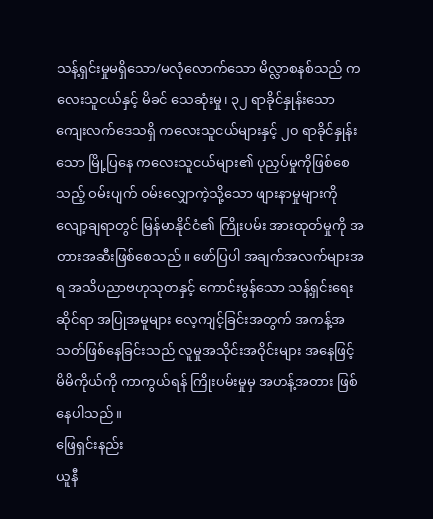သန့်ရှင်းမှုမရှိသော/မလုံလောက်သော မိလ္လာစနစ်သည် ကလေးသူငယ်နှင့် မိခင် သေဆုံးမှု၊ ၃၂ ရာခိုင်နှုန်းသော ကျေးလက်ဒေသရှိ ကလေးသူငယ်များနှင့် ၂၀ ရာခိုင်နှုန်းသော မြို့ပြနေ ကလေးသူငယ်များ၏ ပုညှပ်မှုကိုဖြစ်စေသည့် ဝမ်းပျက် ဝမ်းလျှောကဲ့သို့သော ဖျားနာမှုများကို လျော့ချရာတွင် မြန်မာနိုင်ငံ၏ ကြိုးပမ်း အားထုတ်မှုကို အတားအဆီးဖြစ်စေသည်။ ဖော်ပြပါ အချက်အလက်များအရ အသိပညာဗဟုသုတနှင့် ကောင်းမွန်သော သန့်ရှင်းရေးဆိုင်ရာ အပြုအမူများ လေ့ကျင့်ခြင်းအတွက် အကန့်အသတ်ဖြစ်နေခြင်းသည် လူမှုအသိုင်းအဝိုင်းများ အနေဖြင့် မိမိကိုယ်ကို ကာကွယ်ရန် ကြိုးပမ်းမှုမှ အဟန့်အတား ဖြစ်နေပါသည်။
ဖြေရှင်းနည်း
ယူနီ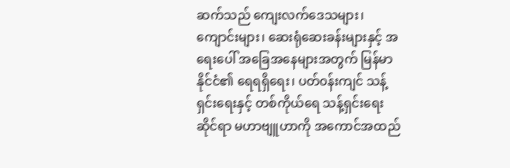ဆက်သည် ကျေးလက်ဒေသများ၊ ကျောင်းများ၊ ဆေးရုံဆေးခန်းများနှင့် အရေးပေါ် အခြေအနေများအတွက် မြန်မာနိုင်ငံ၏ ရေရရှိရေး၊ ပတ်၀န်းကျင် သန့်ရှင်းရေးနှင့် တစ်ကိုယ်ရေ သန့်ရှင်းရေးဆိုင်ရာ မဟာဗျူဟာကို အကောင်အထည်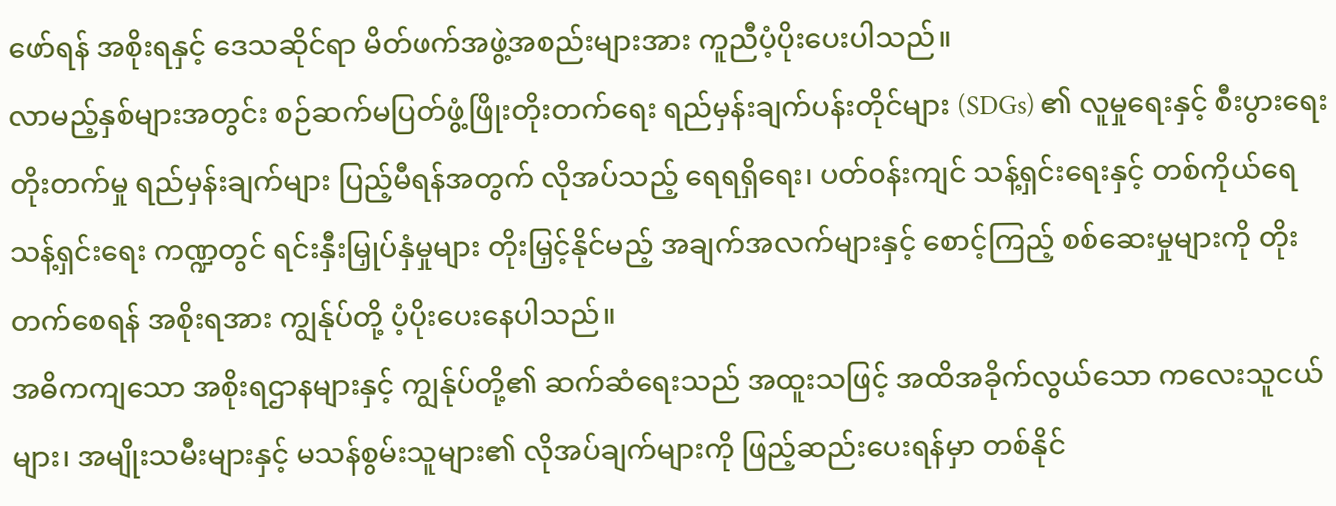ဖော်ရန် အစိုးရနှင့် ဒေသဆိုင်ရာ မိတ်ဖက်အဖွဲ့အစည်းများအား ကူညီပံ့ပိုးပေးပါသည်။
လာမည့်နှစ်များအတွင်း စဉ်ဆက်မပြတ်ဖွံ့ဖြိုးတိုးတက်ရေး ရည်မှန်းချက်ပန်းတိုင်များ (SDGs) ၏ လူမှုရေးနှင့် စီးပွားရေး တိုးတက်မှု ရည်မှန်းချက်များ ပြည့်မီရန်အတွက် လိုအပ်သည့် ရေရရှိရေး၊ ပတ်၀န်းကျင် သန့်ရှင်းရေးနှင့် တစ်ကိုယ်ရေ သန့်ရှင်းရေး ကဏ္ဍတွင် ရင်းနှီးမြှုပ်နှံမှုများ တိုးမြှင့်နိုင်မည့် အချက်အလက်များနှင့် စောင့်ကြည့် စစ်ဆေးမှုများကို တိုးတက်စေရန် အစိုးရအား ကျွန်ုပ်တို့ ပံ့ပိုးပေးနေပါသည်။
အဓိကကျသော အစိုးရဌာနများနှင့် ကျွန်ုပ်တို့၏ ဆက်ဆံရေးသည် အထူးသဖြင့် အထိအခိုက်လွယ်သော ကလေးသူငယ်များ၊ အမျိုးသမီးများနှင့် မသန်စွမ်းသူများ၏ လိုအပ်ချက်များကို ဖြည့်ဆည်းပေးရန်မှာ တစ်နိုင်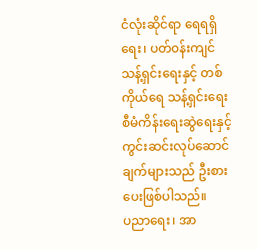ငံလုံးဆိုင်ရာ ရေရရှိရေး၊ ပတ်၀န်းကျင် သန့်ရှင်းရေးနှင့် တစ်ကိုယ်ရေ သန့်ရှင်းရေး စီမံကိန်းရေးဆွဲရေးနှင့် ကွင်းဆင်းလုပ်ဆောင်ချက်များသည် ဦးစားပေးဖြစ်ပါသည်။
ပညာရေး၊ အာ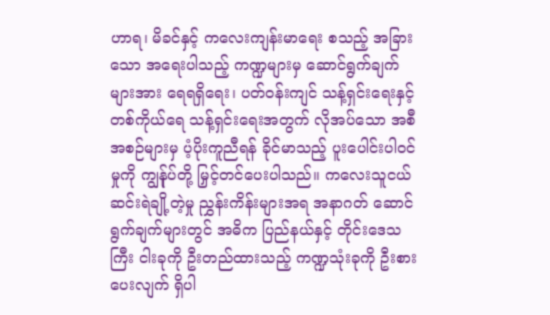ဟာရ၊ မိခင်နှင့် ကလေးကျန်းမာရေး စသည့် အခြားသော အရေးပါသည့် ကဏ္ဍများမှ ဆောင်ရွက်ချက်များအား ရေရရှိရေး၊ ပတ်၀န်းကျင် သန့်ရှင်းရေးနှင့် တစ်ကိုယ်ရေ သန့်ရှင်းရေးအတွက် လိုအပ်သော အစီအစဉ်များမှ ပံ့ပိုးကူညီရန် ခိုင်မာသည့် ပူးပေါင်းပါဝင်မှုကို ကျွန်ုပ်တို့ မြှင့်တင်ပေးပါသည်။ ကလေးသူငယ် ဆင်းရဲချို့တဲ့မှု ညွှန်းကိန်းများအရ အနာဂတ် ဆောင်ရွက်ချက်များတွင် အဓိက ပြည်နယ်နှင့် တိုင်းဒေသကြီး ငါးခုကို ဦးတည်ထားသည့် ကဏ္ဍသုံးခုကို ဦးစားပေးလျက် ရှိပါ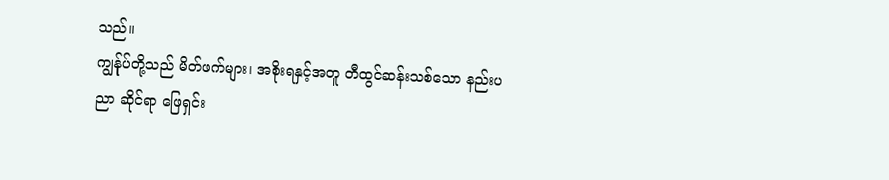သည်။
ကျွန်ုပ်တို့သည် မိတ်ဖက်များ၊ အစိုးရနှင့်အတူ တီထွင်ဆန်းသစ်သော နည်းပညာ ဆိုင်ရာ ဖြေရှင်း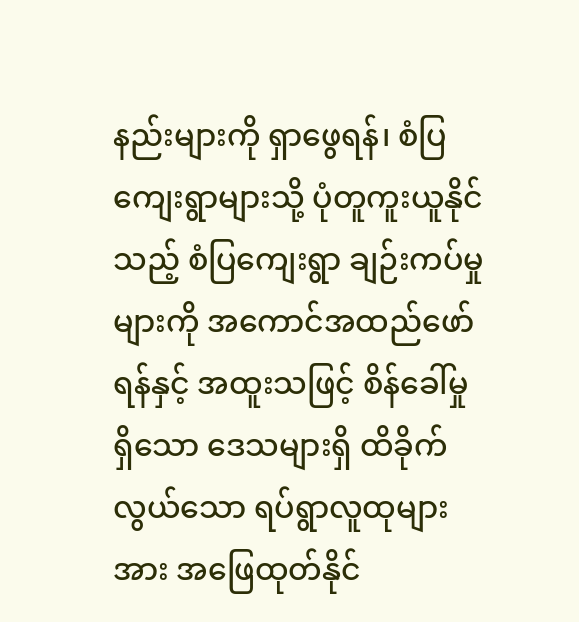နည်းများကို ရှာဖွေရန်၊ စံပြကျေးရွာများသို့ ပုံတူကူးယူနိုင်သည့် စံပြကျေးရွာ ချဉ်းကပ်မှုများကို အကောင်အထည်ဖော်ရန်နှင့် အထူးသဖြင့် စိန်ခေါ်မှု ရှိသော ဒေသများရှိ ထိခိုက်လွယ်သော ရပ်ရွာလူထုများအား အဖြေထုတ်နိုင်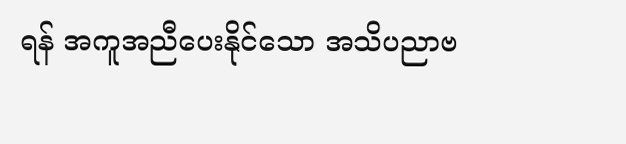ရန် အကူအညီပေးနိုင်သော အသိပညာဗ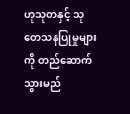ဟုသုတနှင့် သုတေသနပြုမှုများကို တည်ဆောက်သွားမည်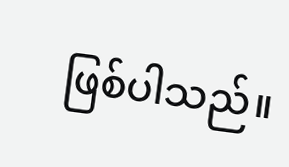ဖြစ်ပါသည်။